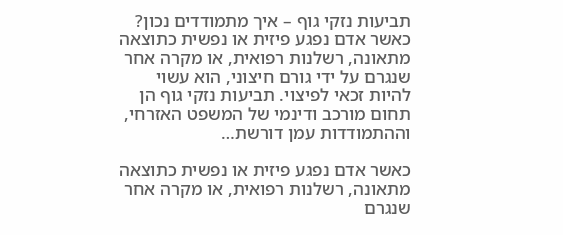תביעות נזקי גוף – איך מתמודדים נכון?
כאשר אדם נפגע פיזית או נפשית כתוצאה מתאונה, רשלנות רפואית, או מקרה אחר שנגרם על ידי גורם חיצוני, הוא עשוי להיות זכאי לפיצוי. תביעות נזקי גוף הן תחום מורכב ודינמי של המשפט האזרחי, וההתמודדות עמן דורשת…

כאשר אדם נפגע פיזית או נפשית כתוצאה מתאונה, רשלנות רפואית, או מקרה אחר שנגרם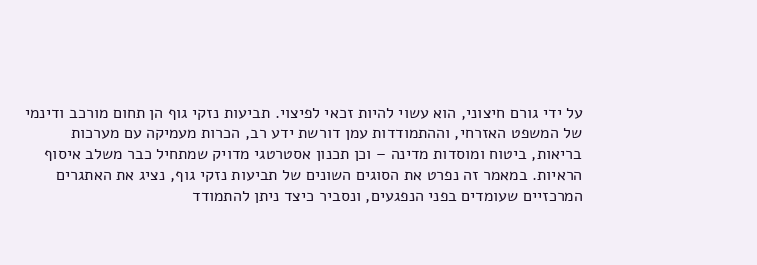על ידי גורם חיצוני, הוא עשוי להיות זכאי לפיצוי. תביעות נזקי גוף הן תחום מורכב ודינמי של המשפט האזרחי, וההתמודדות עמן דורשת ידע רב, הכרות מעמיקה עם מערכות בריאות, ביטוח ומוסדות מדינה – וכן תכנון אסטרטגי מדויק שמתחיל כבר משלב איסוף הראיות. במאמר זה נפרט את הסוגים השונים של תביעות נזקי גוף, נציג את האתגרים המרכזיים שעומדים בפני הנפגעים, ונסביר כיצד ניתן להתמודד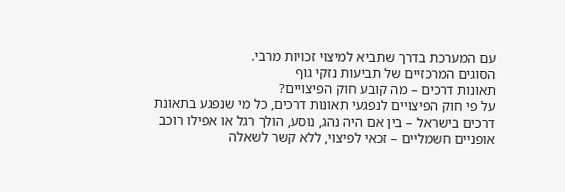עם המערכת בדרך שתביא למיצוי זכויות מרבי.
הסוגים המרכזיים של תביעות נזקי גוף
תאונות דרכים – מה קובע חוק הפיצויים?
על פי חוק הפיצויים לנפגעי תאונות דרכים, כל מי שנפגע בתאונת דרכים בישראל – בין אם היה נהג, נוסע, הולך רגל או אפילו רוכב אופניים חשמליים – זכאי לפיצוי, ללא קשר לשאלה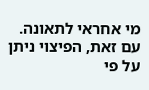מי אחראי לתאונה. עם זאת, הפיצוי ניתן על פי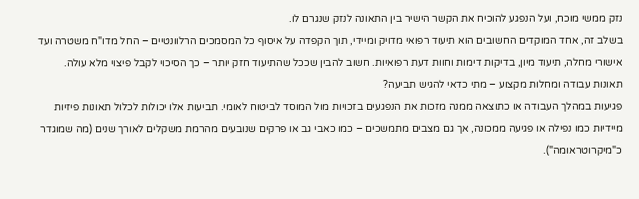נזק ממשי מוכח, ועל הנפגע להוכיח את הקשר הישיר בין התאונה לנזק שנגרם לו.
בשלב זה, אחד המוקדים החשובים הוא תיעוד רפואי מדויק ומיידי, תוך הקפדה על איסוף כל המסמכים הרלוונטיים – החל מדו"ח משטרה ועד אישורי מחלה, תיעוד מיון, בדיקות דימות וחוות דעת רפואיות. חשוב להבין שככל שהתיעוד חזק יותר – כך הסיכוי לקבל פיצוי מלא עולה.
תאונות עבודה ומחלות מקצוע – מתי כדאי להגיש תביעה?
פגיעות במהלך העבודה או כתוצאה ממנה מזכות את הנפגעים בזכויות מול המוסד לביטוח לאומי. תביעות אלו יכולות לכלול תאונות פיזיות מיידיות כמו נפילה או פגיעה ממכונה, אך גם מצבים מתמשכים – כמו כאבי גב או פרקים שנובעים מהרמת משקלים לאורך שנים (מה שמוגדר כ"מיקרוטראומה").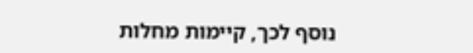נוסף לכך, קיימות מחלות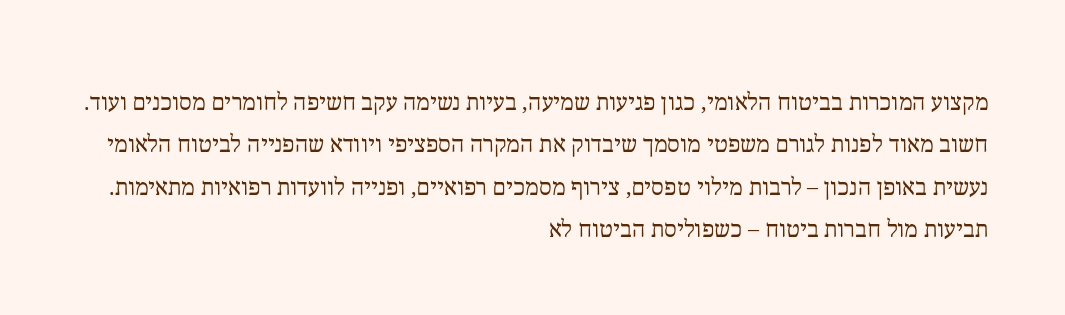מקצוע המוכרות בביטוח הלאומי, כגון פגיעות שמיעה, בעיות נשימה עקב חשיפה לחומרים מסוכנים ועוד. חשוב מאוד לפנות לגורם משפטי מוסמך שיבדוק את המקרה הספציפי ויוודא שהפנייה לביטוח הלאומי נעשית באופן הנכון – לרבות מילוי טפסים, צירוף מסמכים רפואיים, ופנייה לוועדות רפואיות מתאימות.
תביעות מול חברות ביטוח – כשפוליסת הביטוח לא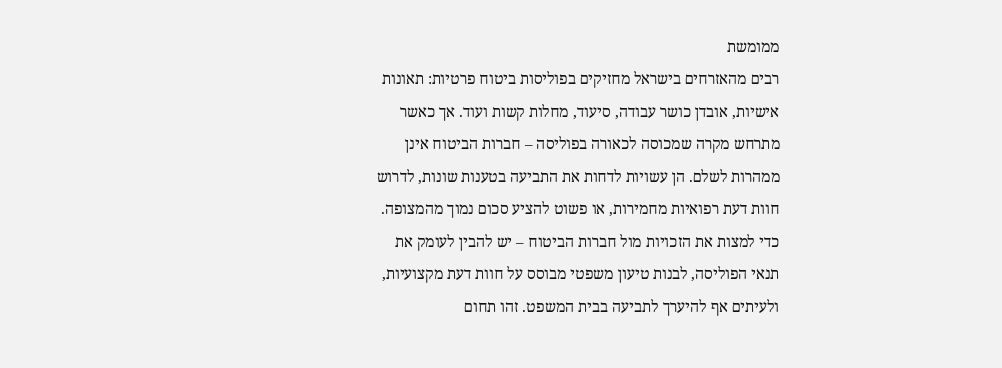ממומשת
רבים מהאזרחים בישראל מחזיקים בפוליסות ביטוח פרטיות: תאונות אישיות, אובדן כושר עבודה, סיעוד, מחלות קשות ועוד. אך כאשר מתרחש מקרה שמכוסה לכאורה בפוליסה – חברות הביטוח אינן ממהרות לשלם. הן עשויות לדחות את התביעה בטענות שונות, לדרוש חוות דעת רפואיות מחמירות, או פשוט להציע סכום נמוך מהמצופה.
כדי למצות את הזכויות מול חברות הביטוח – יש להבין לעומק את תנאי הפוליסה, לבנות טיעון משפטי מבוסס על חוות דעת מקצועיות, ולעיתים אף להיערך לתביעה בבית המשפט. זהו תחום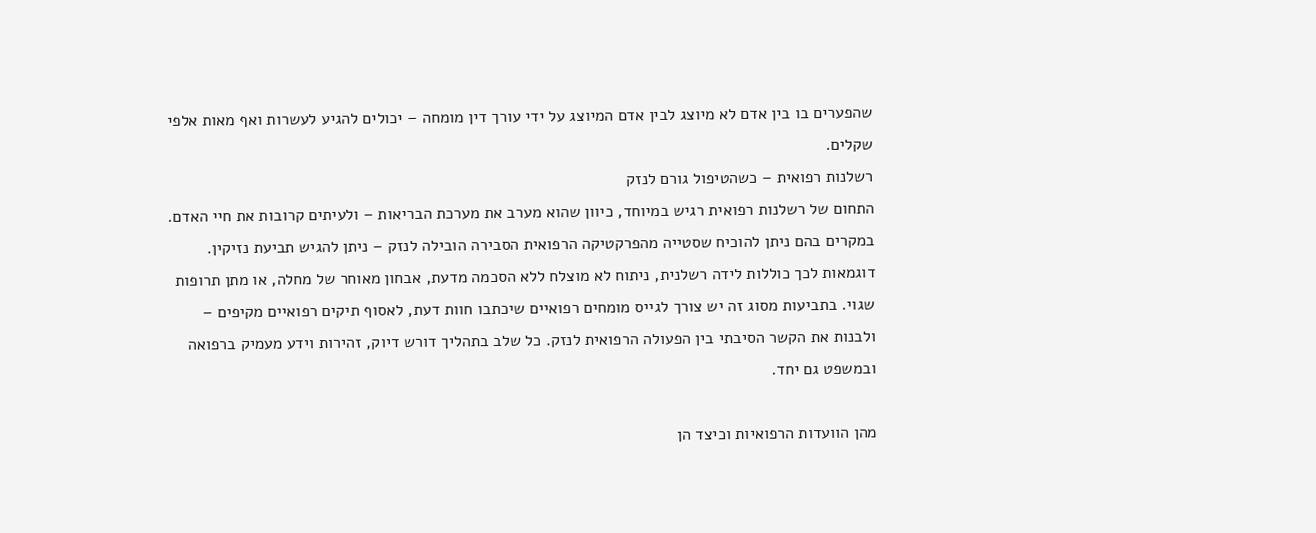שהפערים בו בין אדם לא מיוצג לבין אדם המיוצג על ידי עורך דין מומחה – יכולים להגיע לעשרות ואף מאות אלפי שקלים.
רשלנות רפואית – כשהטיפול גורם לנזק
התחום של רשלנות רפואית רגיש במיוחד, כיוון שהוא מערב את מערכת הבריאות – ולעיתים קרובות את חיי האדם. במקרים בהם ניתן להוכיח שסטייה מהפרקטיקה הרפואית הסבירה הובילה לנזק – ניתן להגיש תביעת נזיקין.
דוגמאות לכך כוללות לידה רשלנית, ניתוח לא מוצלח ללא הסכמה מדעת, אבחון מאוחר של מחלה, או מתן תרופות שגוי. בתביעות מסוג זה יש צורך לגייס מומחים רפואיים שיכתבו חוות דעת, לאסוף תיקים רפואיים מקיפים – ולבנות את הקשר הסיבתי בין הפעולה הרפואית לנזק. כל שלב בתהליך דורש דיוק, זהירות וידע מעמיק ברפואה ובמשפט גם יחד.

מהן הוועדות הרפואיות וכיצד הן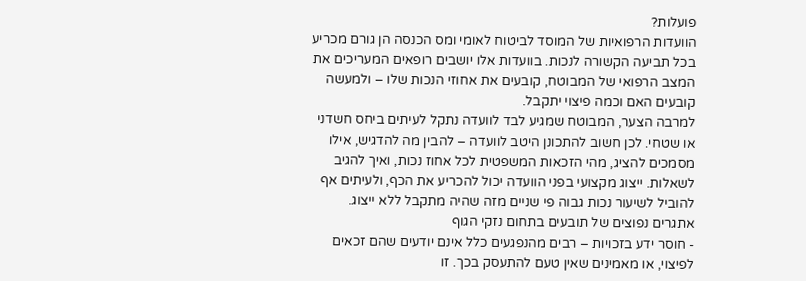פועלות?
הוועדות הרפואיות של המוסד לביטוח לאומי ומס הכנסה הן גורם מכריע בכל תביעה הקשורה לנכות. בוועדות אלו יושבים רופאים המעריכים את המצב הרפואי של המבוטח, קובעים את אחוזי הנכות שלו – ולמעשה קובעים האם וכמה פיצוי יתקבל.
למרבה הצער, המבוטח שמגיע לבד לוועדה נתקל לעיתים ביחס חשדני או שטחי. לכן חשוב להתכונן היטב לוועדה – להבין מה להדגיש, אילו מסמכים להציג, מהי הזכאות המשפטית לכל אחוז נכות, ואיך להגיב לשאלות. ייצוג מקצועי בפני הוועדה יכול להכריע את הכף, ולעיתים אף להוביל לשיעור נכות גבוה פי שניים מזה שהיה מתקבל ללא ייצוג.
אתגרים נפוצים של תובעים בתחום נזקי הגוף
- חוסר ידע בזכויות – רבים מהנפגעים כלל אינם יודעים שהם זכאים לפיצוי, או מאמינים שאין טעם להתעסק בכך. זו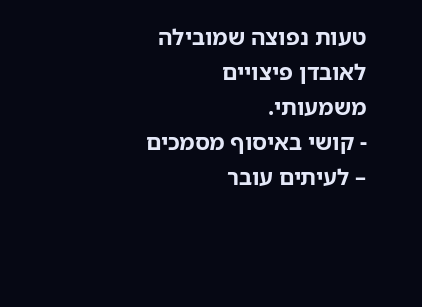טעות נפוצה שמובילה לאובדן פיצויים משמעותי.
- קושי באיסוף מסמכים – לעיתים עובר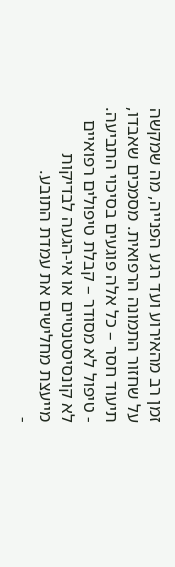זמן רב מהאירוע ועד רגע הפנייה, מה שמקשה על שחזור התמונה הרפואית. מסמכים שאבדו, תיעוד חסר – כל אלה פוגעים בסיכוי התביעה.
- טיפול לא מסודר – קבלת טיפולים רפואיים לא קונסיסטנטיים או אי-הגעה לבדיקות מייעצת מחלישים את עמדת התובע.
-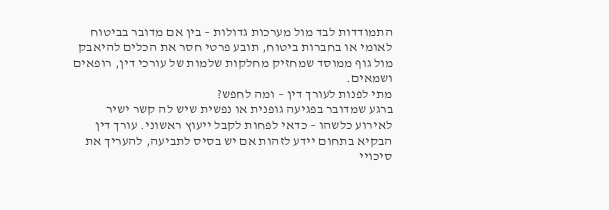התמודדות לבד מול מערכות גדולות – בין אם מדובר בביטוח לאומי או בחברות ביטוח, תובע פרטי חסר את הכלים להיאבק מול גוף ממוסד שמחזיק מחלקות שלמות של עורכי דין, רופאים ושמאים.
מתי לפנות לעורך דין – ומה לחפש?
ברגע שמדובר בפגיעה גופנית או נפשית שיש לה קשר ישיר לאירוע כלשהו – כדאי לפחות לקבל ייעוץ ראשוני. עורך דין הבקיא בתחום יידע לזהות אם יש בסיס לתביעה, להעריך את סיכויי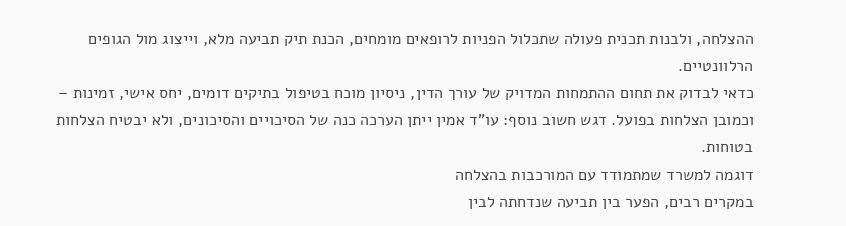ההצלחה, ולבנות תכנית פעולה שתכלול הפניות לרופאים מומחים, הכנת תיק תביעה מלא, וייצוג מול הגופים הרלוונטיים.
כדאי לבדוק את תחום ההתמחות המדויק של עורך הדין, ניסיון מוכח בטיפול בתיקים דומים, יחס אישי, זמינות – וכמובן הצלחות בפועל. דגש חשוב נוסף: עו"ד אמין ייתן הערכה כנה של הסיכויים והסיכונים, ולא יבטיח הצלחות בטוחות.
דוגמה למשרד שמתמודד עם המורכבות בהצלחה
במקרים רבים, הפער בין תביעה שנדחתה לבין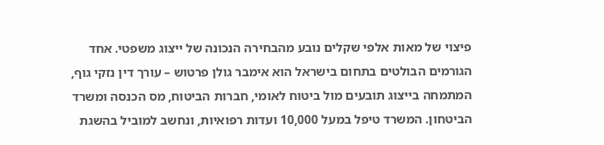פיצוי של מאות אלפי שקלים נובע מהבחירה הנכונה של ייצוג משפטי. אחד הגורמים הבולטים בתחום בישראל הוא אימבר גולן פרטוש – עורך דין נזקי גוף, המתמחה בייצוג תובעים מול ביטוח לאומי, חברות הביטוח, מס הכנסה ומשרד הביטחון. המשרד טיפל במעל 10,000 ועדות רפואיות, ונחשב למוביל בהשגת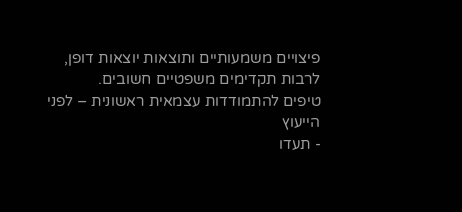פיצויים משמעותיים ותוצאות יוצאות דופן, לרבות תקדימים משפטיים חשובים.
טיפים להתמודדות עצמאית ראשונית – לפני הייעוץ
- תעדו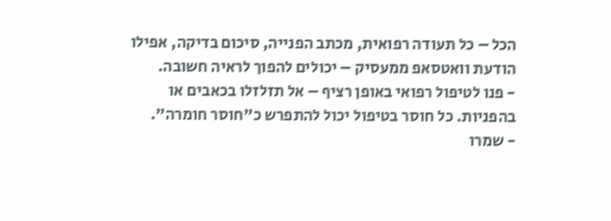הכל – כל תעודה רפואית, מכתב הפנייה, סיכום בדיקה, אפילו הודעת וואטסאפ ממעסיק – יכולים להפוך לראיה חשובה.
- פנו לטיפול רפואי באופן רציף – אל תזלזלו בכאבים או בהפניות. כל חוסר בטיפול יכול להתפרש כ"חוסר חומרה".
- שמרו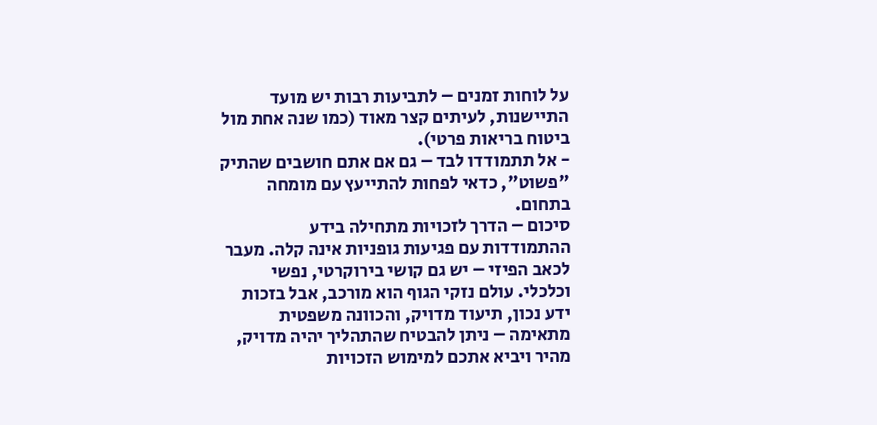על לוחות זמנים – לתביעות רבות יש מועד התיישנות, לעיתים קצר מאוד (כמו שנה אחת מול ביטוח בריאות פרטי).
- אל תתמודדו לבד – גם אם אתם חושבים שהתיק "פשוט", כדאי לפחות להתייעץ עם מומחה בתחום.
סיכום – הדרך לזכויות מתחילה בידע
ההתמודדות עם פגיעות גופניות אינה קלה. מעבר לכאב הפיזי – יש גם קושי בירוקרטי, נפשי וכלכלי. עולם נזקי הגוף הוא מורכב, אבל בזכות ידע נכון, תיעוד מדויק, והכוונה משפטית מתאימה – ניתן להבטיח שהתהליך יהיה מדויק, מהיר ויביא אתכם למימוש הזכויות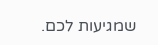שמגיעות לכם.